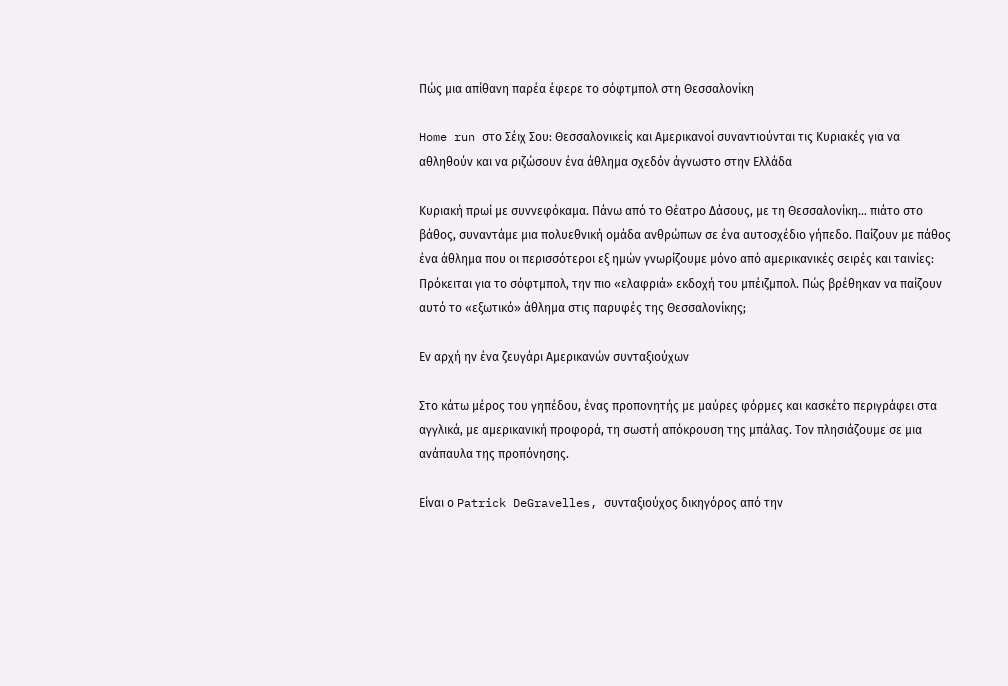Πώς μια απίθανη παρέα έφερε το σόφτμπολ στη Θεσσαλονίκη

Home run στο Σέιχ Σου: Θεσσαλονικείς και Αμερικανοί συναντιούνται τις Κυριακές για να αθληθούν και να ριζώσουν ένα άθλημα σχεδόν άγνωστο στην Ελλάδα

Κυριακή πρωί με συννεφόκαμα. Πάνω από το Θέατρο Δάσους, με τη Θεσσαλονίκη… πιάτο στο βάθος, συναντάμε μια πολυεθνική ομάδα ανθρώπων σε ένα αυτοσχέδιο γήπεδο. Παίζουν με πάθος ένα άθλημα που οι περισσότεροι εξ ημών γνωρίζουμε μόνο από αμερικανικές σειρές και ταινίες: Πρόκειται για το σόφτμπολ, την πιο «ελαφριά» εκδοχή του μπέιζμπολ. Πώς βρέθηκαν να παίζουν αυτό το «εξωτικό» άθλημα στις παρυφές της Θεσσαλονίκης;

Εν αρχή ην ένα ζευγάρι Αμερικανών συνταξιούχων

Στο κάτω μέρος του γηπέδου, ένας προπονητής με μαύρες φόρμες και κασκέτο περιγράφει στα αγγλικά, με αμερικανική προφορά, τη σωστή απόκρουση της μπάλας. Τον πλησιάζουμε σε μια ανάπαυλα της προπόνησης.

Είναι ο Patrick DeGravelles, συνταξιούχος δικηγόρος από την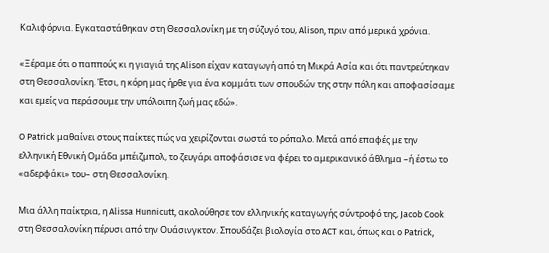Καλιφόρνια. Εγκαταστάθηκαν στη Θεσσαλονίκη με τη σύζυγό του, Alison, πριν από μερικά χρόνια.

«Ξέραμε ότι ο παππούς κι η γιαγιά της Alison είχαν καταγωγή από τη Μικρά Ασία και ότι παντρεύτηκαν στη Θεσσαλονίκη. Έτσι, η κόρη μας ήρθε για ένα κομμάτι των σπουδών της στην πόλη και αποφασίσαμε και εμείς να περάσουμε την υπόλοιπη ζωή μας εδώ».

O Patrick μαθαίνει στους παίκτες πώς να χειρίζονται σωστά το ρόπαλο. Μετά από επαφές με την ελληνική Εθνική Ομάδα μπέιζμπολ, το ζευγάρι αποφάσισε να φέρει το αμερικανικό άθλημα –ή έστω το «αδερφάκι» του– στη Θεσσαλονίκη.

Μια άλλη παίκτρια, η Alissa Hunnicutt, ακολούθησε τον ελληνικής καταγωγής σύντροφό της, Jacob Cook στη Θεσσαλονίκη πέρυσι από την Ουάσινγκτον. Σπουδάζει βιολογία στο ACT και, όπως και o Patrick,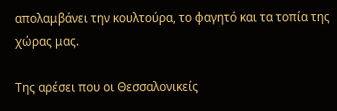απολαμβάνει την κουλτούρα, το φαγητό και τα τοπία της χώρας μας.

Της αρέσει που οι Θεσσαλονικείς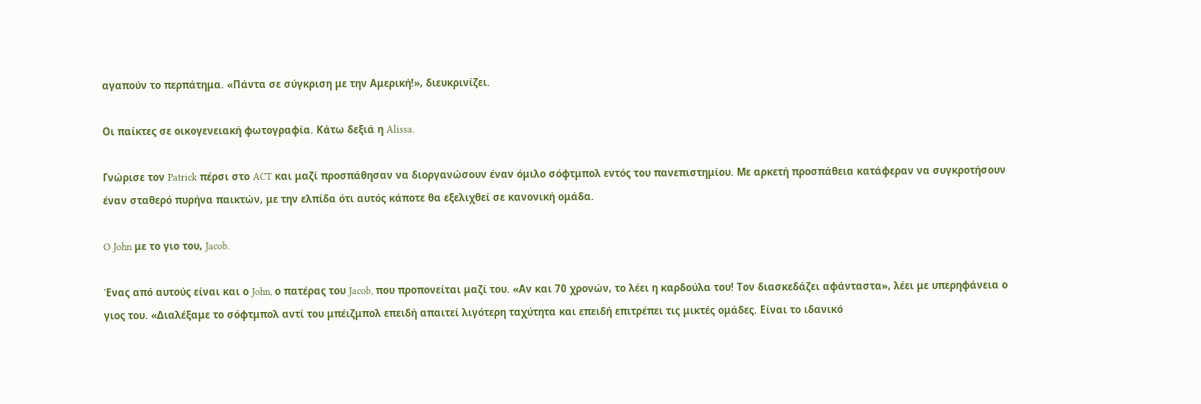αγαπούν το περπάτημα. «Πάντα σε σύγκριση με την Αμερική!», διευκρινίζει.

Οι παίκτες σε οικογενειακή φωτογραφία. Κάτω δεξιά η Alissa.

Γνώρισε τον Patrick πέρσι στο ACT και μαζί προσπάθησαν να διοργανώσουν έναν όμιλο σόφτμπολ εντός του πανεπιστημίου. Με αρκετή προσπάθεια κατάφεραν να συγκροτήσουν έναν σταθερό πυρήνα παικτών, με την ελπίδα ότι αυτός κάποτε θα εξελιχθεί σε κανονική ομάδα.

O John με το γιο του, Jacob.

Ένας από αυτούς είναι και ο John, ο πατέρας του Jacob, που προπονείται μαζί του. «Αν και 70 χρονών, το λέει η καρδούλα του! Τον διασκεδάζει αφάνταστα», λέει με υπερηφάνεια ο γιος του. «Διαλέξαμε το σόφτμπολ αντί του μπέιζμπολ επειδή απαιτεί λιγότερη ταχύτητα και επειδή επιτρέπει τις μικτές ομάδες. Είναι το ιδανικό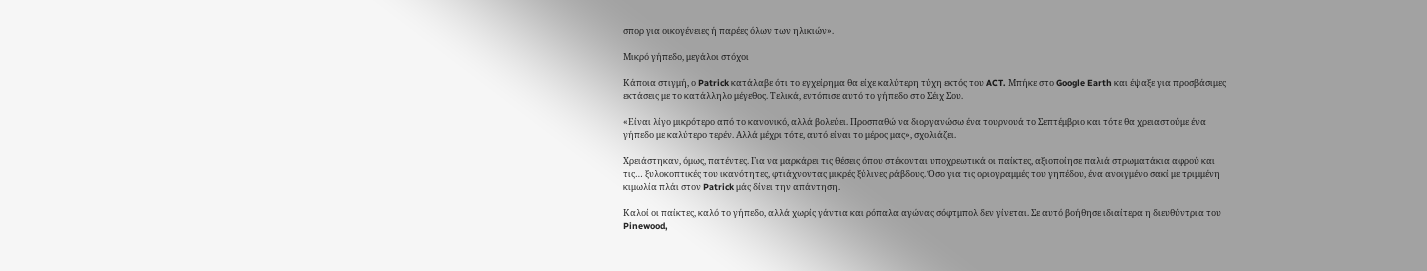σπορ για οικογένειες ή παρέες όλων των ηλικιών».

Μικρό γήπεδο, μεγάλοι στόχοι

Κάποια στιγμή, ο Patrick κατάλαβε ότι το εγχείρημα θα είχε καλύτερη τύχη εκτός του ACT. Μπήκε στο Google Earth και έψαξε για προσβάσιμες εκτάσεις με το κατάλληλο μέγεθος. Τελικά, εντόπισε αυτό το γήπεδο στο Σέιχ Σου.

«Είναι λίγο μικρότερο από το κανονικό, αλλά βολεύει. Προσπαθώ να διοργανώσω ένα τουρνουά το Σεπτέμβριο και τότε θα χρειαστούμε ένα γήπεδο με καλύτερο τερέν. Αλλά μέχρι τότε, αυτό είναι το μέρος μας», σχολιάζει.

Χρειάστηκαν, όμως, πατέντες. Για να μαρκάρει τις θέσεις όπου στέκονται υποχρεωτικά οι παίκτες, αξιοποίησε παλιά στρωματάκια αφρού και τις… ξυλοκοπτικές του ικανότητες, φτιάχνοντας μικρές ξύλινες ράβδους. Όσο για τις οριογραμμές του γηπέδου, ένα ανοιγμένο σακί με τριμμένη κιμωλία πλάι στον Patrick μάς δίνει την απάντηση.

Καλοί οι παίκτες, καλό το γήπεδο, αλλά χωρίς γάντια και ρόπαλα αγώνας σόφτμπολ δεν γίνεται. Σε αυτό βοήθησε ιδιαίτερα η διευθύντρια του Pinewood,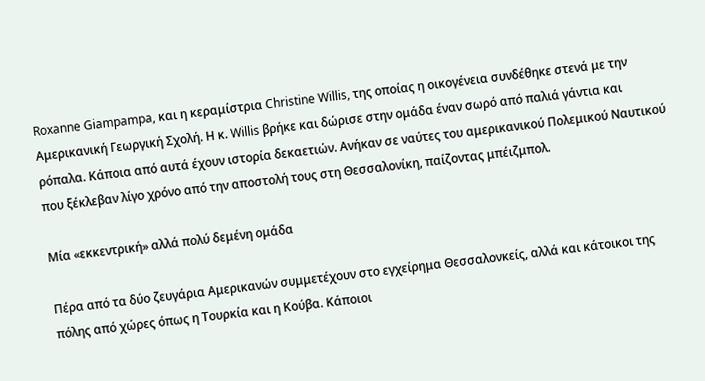Roxanne Giampampa, και η κεραμίστρια Christine Willis, της οποίας η οικογένεια συνδέθηκε στενά με την Αμερικανική Γεωργική Σχολή. Η κ. Willis βρήκε και δώρισε στην ομάδα έναν σωρό από παλιά γάντια και ρόπαλα. Κάποια από αυτά έχουν ιστορία δεκαετιών. Ανήκαν σε ναύτες του αμερικανικού Πολεμικού Ναυτικού που ξέκλεβαν λίγο χρόνο από την αποστολή τους στη Θεσσαλονίκη, παίζοντας μπέιζμπολ.

Μία «εκκεντρική» αλλά πολύ δεμένη ομάδα

Πέρα από τα δύο ζευγάρια Αμερικανών συμμετέχουν στο εγχείρημα Θεσσαλονκείς, αλλά και κάτοικοι της πόλης από χώρες όπως η Τουρκία και η Κούβα. Κάποιοι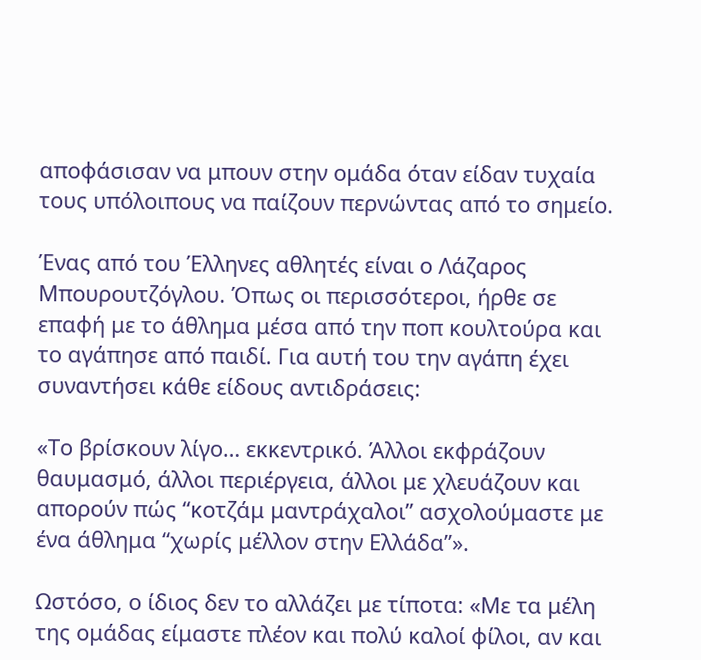αποφάσισαν να μπουν στην ομάδα όταν είδαν τυχαία τους υπόλοιπους να παίζουν περνώντας από το σημείο.

Ένας από του Έλληνες αθλητές είναι ο Λάζαρος Μπουρουτζόγλου. Όπως οι περισσότεροι, ήρθε σε επαφή με το άθλημα μέσα από την ποπ κουλτούρα και το αγάπησε από παιδί. Για αυτή του την αγάπη έχει συναντήσει κάθε είδους αντιδράσεις:

«Το βρίσκουν λίγο… εκκεντρικό. Άλλοι εκφράζουν θαυμασμό, άλλοι περιέργεια, άλλοι με χλευάζουν και απορούν πώς “κοτζάμ μαντράχαλοι” ασχολούμαστε με ένα άθλημα “χωρίς μέλλον στην Ελλάδα”».

Ωστόσο, ο ίδιος δεν το αλλάζει με τίποτα: «Με τα μέλη της ομάδας είμαστε πλέον και πολύ καλοί φίλοι, αν και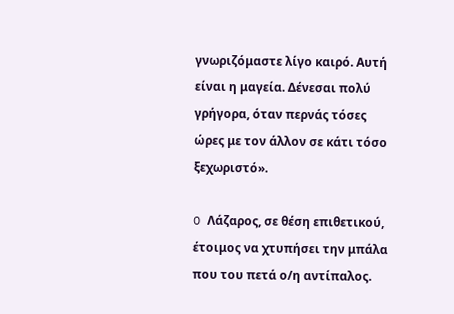γνωριζόμαστε λίγο καιρό. Αυτή είναι η μαγεία. Δένεσαι πολύ γρήγορα, όταν περνάς τόσες ώρες με τον άλλον σε κάτι τόσο ξεχωριστό».

O Λάζαρος, σε θέση επιθετικού, έτοιμος να χτυπήσει την μπάλα που του πετά ο/η αντίπαλος.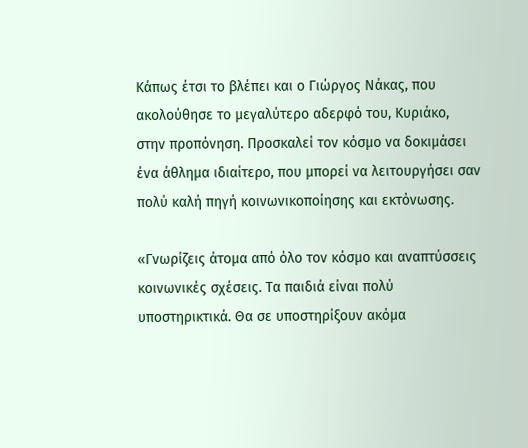Κάπως έτσι το βλέπει και ο Γιώργος Νάκας, που ακολούθησε το μεγαλύτερο αδερφό του, Κυριάκο, στην προπόνηση. Προσκαλεί τον κόσμο να δοκιμάσει ένα άθλημα ιδιαίτερο, που μπορεί να λειτουργήσει σαν πολύ καλή πηγή κοινωνικοποίησης και εκτόνωσης.

«Γνωρίζεις άτομα από όλο τον κόσμο και αναπτύσσεις κοινωνικές σχέσεις. Τα παιδιά είναι πολύ υποστηρικτικά. Θα σε υποστηρίξουν ακόμα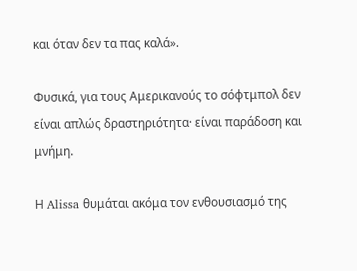και όταν δεν τα πας καλά».

Φυσικά, για τους Αμερικανούς το σόφτμπολ δεν είναι απλώς δραστηριότητα· είναι παράδοση και μνήμη.

Η Alissa θυμάται ακόμα τον ενθουσιασμό της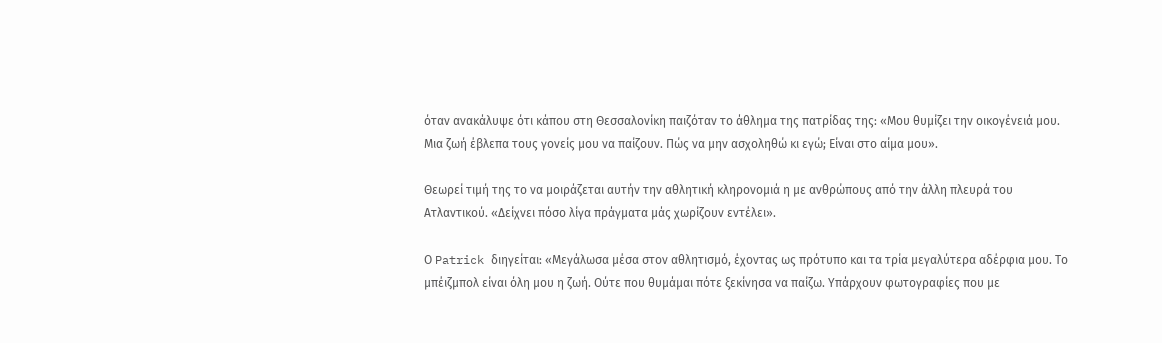όταν ανακάλυψε ότι κάπου στη Θεσσαλονίκη παιζόταν το άθλημα της πατρίδας της: «Μου θυμίζει την οικογένειά μου. Μια ζωή έβλεπα τους γονείς μου να παίζουν. Πώς να μην ασχοληθώ κι εγώ; Είναι στο αίμα μου».

Θεωρεί τιμή της το να μοιράζεται αυτήν την αθλητική κληρονομιά η με ανθρώπους από την άλλη πλευρά του Ατλαντικού. «Δείχνει πόσο λίγα πράγματα μάς χωρίζουν εντέλει».

Ο Patrick διηγείται: «Μεγάλωσα μέσα στον αθλητισμό, έχοντας ως πρότυπο και τα τρία μεγαλύτερα αδέρφια μου. Το μπέιζμπολ είναι όλη μου η ζωή. Ούτε που θυμάμαι πότε ξεκίνησα να παίζω. Υπάρχουν φωτογραφίες που με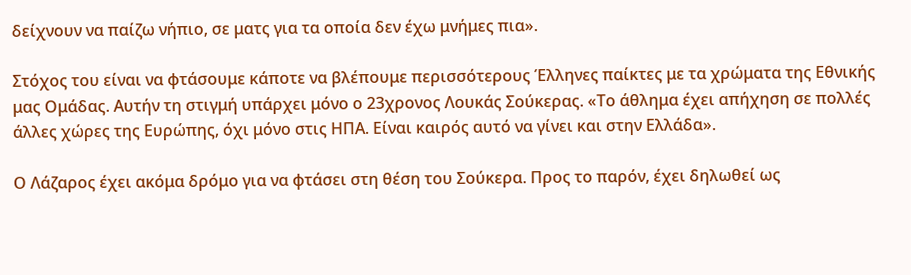δείχνουν να παίζω νήπιο, σε ματς για τα οποία δεν έχω μνήμες πια».

Στόχος του είναι να φτάσουμε κάποτε να βλέπουμε περισσότερους Έλληνες παίκτες με τα χρώματα της Εθνικής μας Ομάδας. Αυτήν τη στιγμή υπάρχει μόνο ο 23χρονος Λουκάς Σούκερας. «Το άθλημα έχει απήχηση σε πολλές άλλες χώρες της Ευρώπης, όχι μόνο στις ΗΠΑ. Είναι καιρός αυτό να γίνει και στην Ελλάδα».

Ο Λάζαρος έχει ακόμα δρόμο για να φτάσει στη θέση του Σούκερα. Προς το παρόν, έχει δηλωθεί ως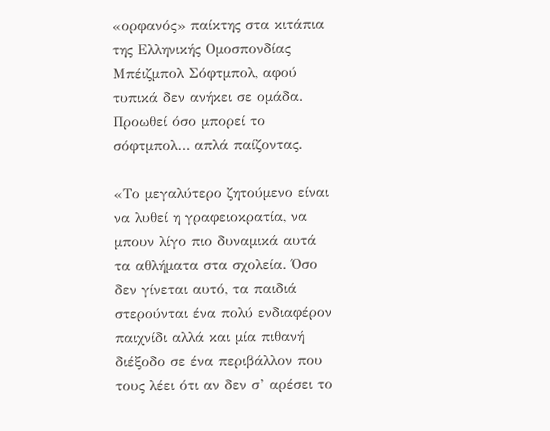«ορφανός» παίκτης στα κιτάπια της Ελληνικής Ομοσπονδίας Μπέιζμπολ Σόφτμπολ, αφού τυπικά δεν ανήκει σε ομάδα. Προωθεί όσο μπορεί το σόφτμπολ… απλά παίζοντας.

«Το μεγαλύτερο ζητούμενο είναι να λυθεί η γραφειοκρατία, να μπουν λίγο πιο δυναμικά αυτά τα αθλήματα στα σχολεία. Όσο δεν γίνεται αυτό, τα παιδιά στερούνται ένα πολύ ενδιαφέρον παιχνίδι αλλά και μία πιθανή διέξοδο σε ένα περιβάλλον που τους λέει ότι αν δεν σ’ αρέσει το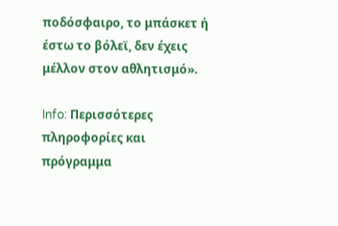ποδόσφαιρο, το μπάσκετ ή έστω το βόλεϊ, δεν έχεις μέλλον στον αθλητισμό».

Info: Περισσότερες πληροφορίες και πρόγραμμα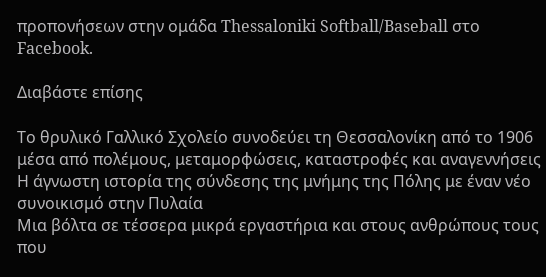προπονήσεων στην ομάδα Thessaloniki Softball/Baseball στο Facebook.

Διαβάστε επίσης

Το θρυλικό Γαλλικό Σχολείο συνοδεύει τη Θεσσαλονίκη από το 1906 μέσα από πολέμους, μεταμορφώσεις, καταστροφές και αναγεννήσεις
Η άγνωστη ιστορία της σύνδεσης της μνήμης της Πόλης με έναν νέο συνοικισμό στην Πυλαία
Μια βόλτα σε τέσσερα μικρά εργαστήρια και στους ανθρώπους τους που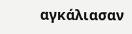αγκάλιασαν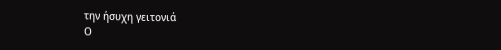την ήσυχη γειτονιά
Ο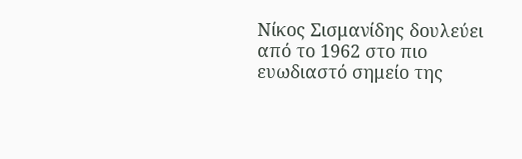Νίκος Σισμανίδης δουλεύει από το 1962 στο πιο ευωδιαστό σημείο της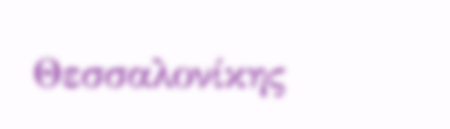Θεσσαλονίκης